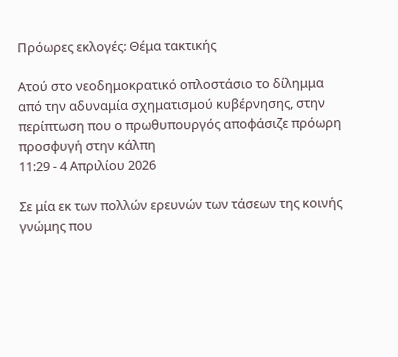Πρόωρες εκλογές: Θέμα τακτικής

Ατού στο νεοδημοκρατικό οπλοστάσιο το δίλημμα από την αδυναμία σχηματισμού κυβέρνησης, στην περίπτωση που ο πρωθυπουργός αποφάσιζε πρόωρη προσφυγή στην κάλπη
11:29 - 4 Απριλίου 2026

Σε μία εκ των πολλών ερευνών των τάσεων της κοινής γνώμης που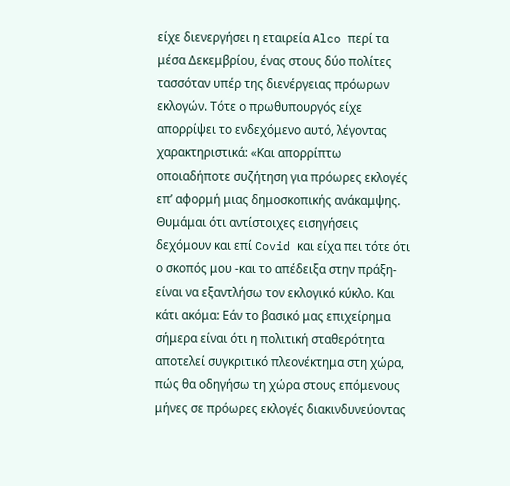είχε διενεργήσει η εταιρεία Alco περί τα μέσα Δεκεμβρίου, ένας στους δύο πολίτες τασσόταν υπέρ της διενέργειας πρόωρων εκλογών. Τότε ο πρωθυπουργός είχε απορρίψει το ενδεχόμενο αυτό, λέγοντας χαρακτηριστικά: «Και απορρίπτω οποιαδήποτε συζήτηση για πρόωρες εκλογές επ’ αφορμή μιας δημοσκοπικής ανάκαμψης. Θυμάμαι ότι αντίστοιχες εισηγήσεις δεχόμουν και επί Covid και είχα πει τότε ότι ο σκοπός μου -και το απέδειξα στην πράξη- είναι να εξαντλήσω τον εκλογικό κύκλο. Και κάτι ακόμα: Εάν το βασικό μας επιχείρημα σήμερα είναι ότι η πολιτική σταθερότητα αποτελεί συγκριτικό πλεονέκτημα στη χώρα, πώς θα οδηγήσω τη χώρα στους επόμενους μήνες σε πρόωρες εκλογές διακινδυνεύοντας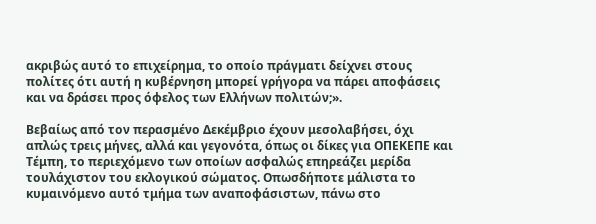ακριβώς αυτό το επιχείρημα, το οποίο πράγματι δείχνει στους πολίτες ότι αυτή η κυβέρνηση μπορεί γρήγορα να πάρει αποφάσεις και να δράσει προς όφελος των Ελλήνων πολιτών;».

Βεβαίως από τον περασμένο Δεκέμβριο έχουν μεσολαβήσει, όχι απλώς τρεις μήνες, αλλά και γεγονότα, όπως οι δίκες για ΟΠΕΚΕΠΕ και Τέμπη, το περιεχόμενο των οποίων ασφαλώς επηρεάζει μερίδα τουλάχιστον του εκλογικού σώματος. Οπωσδήποτε μάλιστα το κυμαινόμενο αυτό τμήμα των αναποφάσιστων, πάνω στο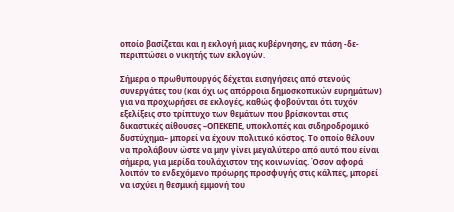οποίο βασίζεται και η εκλογή μιας κυβέρνησης, εν πάση -δε- περιπτώσει ο νικητής των εκλογών.

Σήμερα ο πρωθυπουργός δέχεται εισηγήσεις από στενούς συνεργάτες του (και όχι ως απόρροια δημοσκοπικών ευρημάτων) για να προχωρήσει σε εκλογές, καθώς φοβούνται ότι τυχόν εξελίξεις στο τρίπτυχο των θεμάτων που βρίσκονται στις δικαστικές αίθουσες –ΟΠΕΚΕΠΕ, υποκλοπές και σιδηροδρομικό δυστύχημα– μπορεί να έχουν πολιτικό κόστος. Το οποίο θέλουν να προλάβουν ώστε να μην γίνει μεγαλύτερο από αυτό που είναι σήμερα, για μερίδα τουλάχιστον της κοινωνίας. Όσον αφορά λοιπόν το ενδεχόμενο πρόωρης προσφυγής στις κάλπες, μπορεί να ισχύει η θεσμική εμμονή του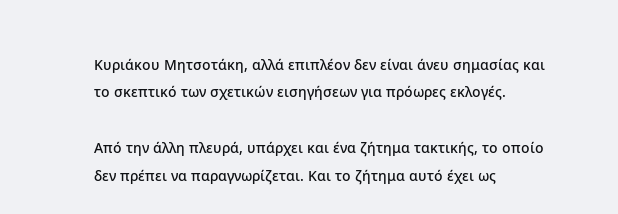Κυριάκου Μητσοτάκη, αλλά επιπλέον δεν είναι άνευ σημασίας και το σκεπτικό των σχετικών εισηγήσεων για πρόωρες εκλογές.

Από την άλλη πλευρά, υπάρχει και ένα ζήτημα τακτικής, το οποίο δεν πρέπει να παραγνωρίζεται. Και το ζήτημα αυτό έχει ως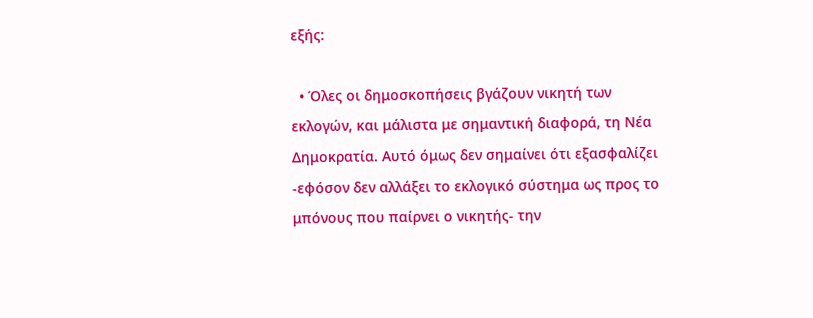εξής:

  • Όλες οι δημοσκοπήσεις βγάζουν νικητή των εκλογών, και μάλιστα με σημαντική διαφορά, τη Νέα Δημοκρατία. Αυτό όμως δεν σημαίνει ότι εξασφαλίζει -εφόσον δεν αλλάξει το εκλογικό σύστημα ως προς το μπόνους που παίρνει ο νικητής- την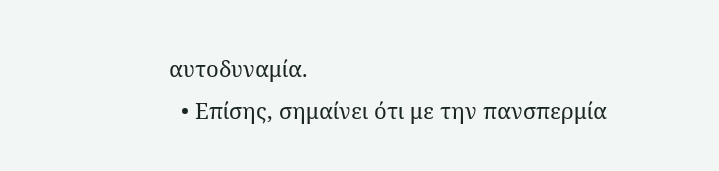αυτοδυναμία.
  • Επίσης, σημαίνει ότι με την πανσπερμία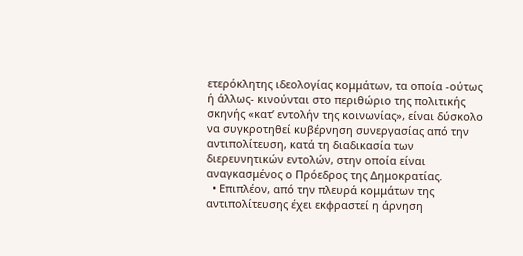ετερόκλητης ιδεολογίας κομμάτων, τα οποία -ούτως ή άλλως- κινούνται στο περιθώριο της πολιτικής σκηνής «κατ’ εντολήν της κοινωνίας», είναι δύσκολο να συγκροτηθεί κυβέρνηση συνεργασίας από την αντιπολίτευση, κατά τη διαδικασία των διερευνητικών εντολών, στην οποία είναι αναγκασμένος ο Πρόεδρος της Δημοκρατίας.
  • Επιπλέον, από την πλευρά κομμάτων της αντιπολίτευσης έχει εκφραστεί η άρνηση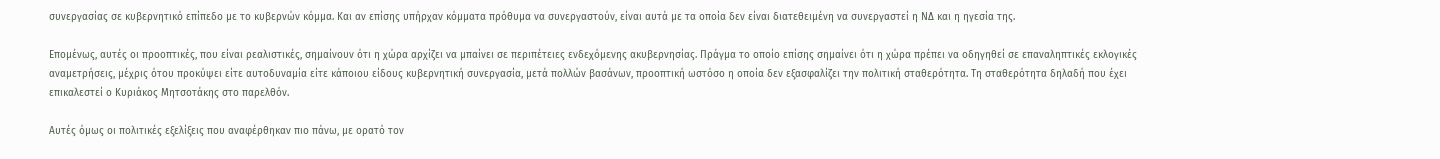συνεργασίας σε κυβερνητικό επίπεδο με το κυβερνών κόμμα. Και αν επίσης υπήρχαν κόμματα πρόθυμα να συνεργαστούν, είναι αυτά με τα οποία δεν είναι διατεθειμένη να συνεργαστεί η ΝΔ και η ηγεσία της.

Επομένως, αυτές οι προοπτικές, που είναι ρεαλιστικές, σημαίνουν ότι η χώρα αρχίζει να μπαίνει σε περιπέτειες ενδεχόμενης ακυβερνησίας. Πράγμα το οποίο επίσης σημαίνει ότι η χώρα πρέπει να οδηγηθεί σε επαναληπτικές εκλογικές αναμετρήσεις, μέχρις ότου προκύψει είτε αυτοδυναμία είτε κάποιου είδους κυβερνητική συνεργασία, μετά πολλών βασάνων, προοπτική ωστόσο η οποία δεν εξασφαλίζει την πολιτική σταθερότητα. Τη σταθερότητα δηλαδή που έχει επικαλεστεί ο Κυριάκος Μητσοτάκης στο παρελθόν.

Αυτές όμως οι πολιτικές εξελίξεις που αναφέρθηκαν πιο πάνω, με ορατό τον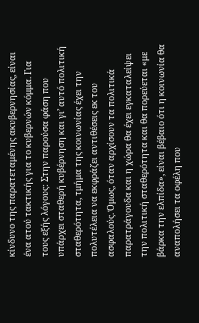κίνδυνο της παρατεταμένης ακυβερνησίας, είναι ένα ατού τακτικής για το κυβερνών κόμμα. Για τους εξής λόγους: Στην παρούσα φάση που υπάρχει σταθερή κυβέρνηση και γι’ αυτό πολιτική σταθερότητα, τμήμα της κοινωνίας έχει την πολυτέλεια να εκφράζει αντιθέσεις εκ του ασφαλούς. Όμως, όταν αρχίσουν τα πολιτικά παρατράγουδα και η χώρα θα έχει εγκαταλείψει την πολιτική σταθερότητα και θα πορεύεται «με βάρκα την ελπίδα», είναι βέβαιο ότι η κοινωνία θα αναπολήσει τα οφέλη που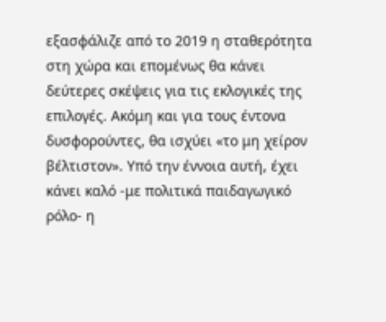εξασφάλιζε από το 2019 η σταθερότητα στη χώρα και επομένως θα κάνει δεύτερες σκέψεις για τις εκλογικές της επιλογές. Ακόμη και για τους έντονα δυσφορούντες, θα ισχύει «το μη χείρον βέλτιστον». Υπό την έννοια αυτή, έχει κάνει καλό -με πολιτικά παιδαγωγικό ρόλο- η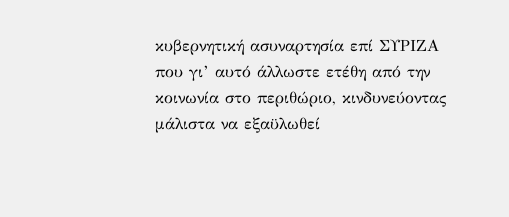κυβερνητική ασυναρτησία επί ΣΥΡΙΖΑ που γι’ αυτό άλλωστε ετέθη από την κοινωνία στο περιθώριο, κινδυνεύοντας μάλιστα να εξαϋλωθεί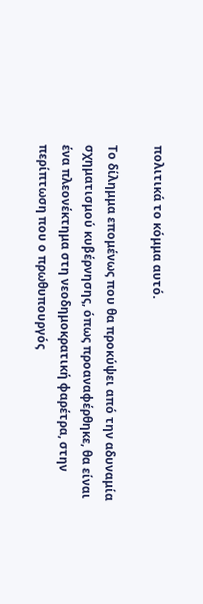πολιτικά το κόμμα αυτό.

Το δίλημμα επομένως που θα προκύψει από την αδυναμία σχηματισμού κυβέρνησης, όπως προαναφέρθηκε, θα είναι ένα πλεονέκτημα στη νεοδημοκρατική φαρέτρα, στην περίπτωση που ο πρωθυπουργός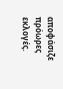αποφάσιζε πρόωρες εκλογές.